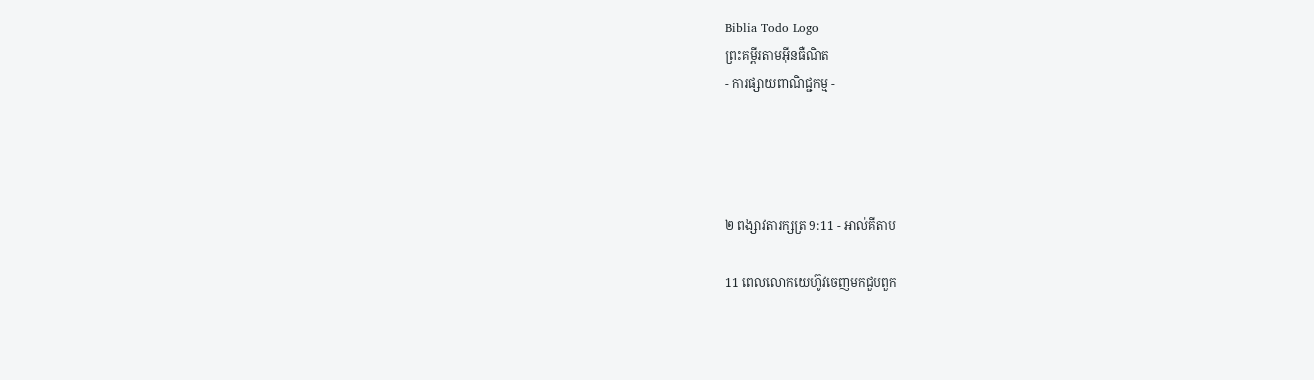Biblia Todo Logo
ព្រះគម្ពីរតាមអ៊ីនធឺណិត
- ការផ្សាយពាណិជ្ជកម្ម -




២ ពង្សាវ‌តារ‌ក្សត្រ 9:11 - អាល់គីតាប

11 ពេលលោកយេហ៊ូវចេញមកជួបពួក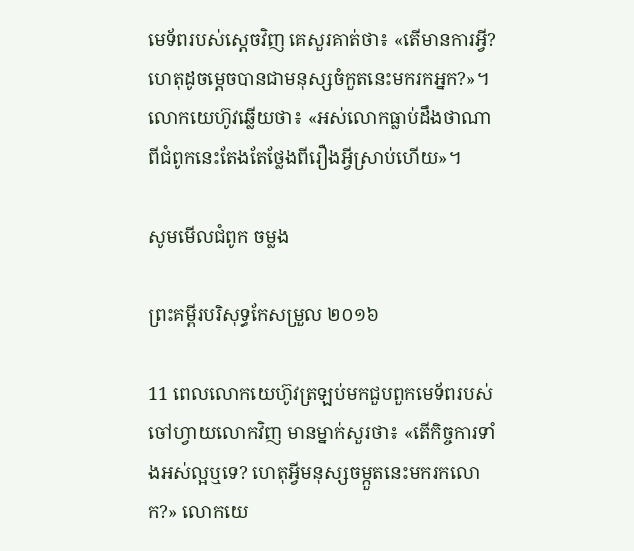មេ‌ទ័ពរបស់ស្តេចវិញ គេសួរគាត់ថា៖ «តើមានការអ្វី? ហេតុដូចម្តេចបានជាមនុស្សចំកួតនេះមករកអ្នក?»។ លោកយេហ៊ូវឆ្លើយថា៖ «អស់លោកធ្លាប់ដឹងថាណាពីជំពូកនេះតែងតែថ្លែងពីរឿងអ្វីស្រាប់ហើយ»។

សូមមើលជំពូក ចម្លង

ព្រះគម្ពីរបរិសុទ្ធកែសម្រួល ២០១៦

11 ពេលលោកយេហ៊ូវត្រឡប់មកជួបពួកមេ‌ទ័ពរបស់ចៅ‌ហ្វាយលោកវិញ មានម្នាក់សួរថា៖ «តើកិច្ច‌ការទាំងអស់ល្អឬទេ? ហេតុអ្វីមនុស្សចម្កួតនេះមករកលោក?» លោកយេ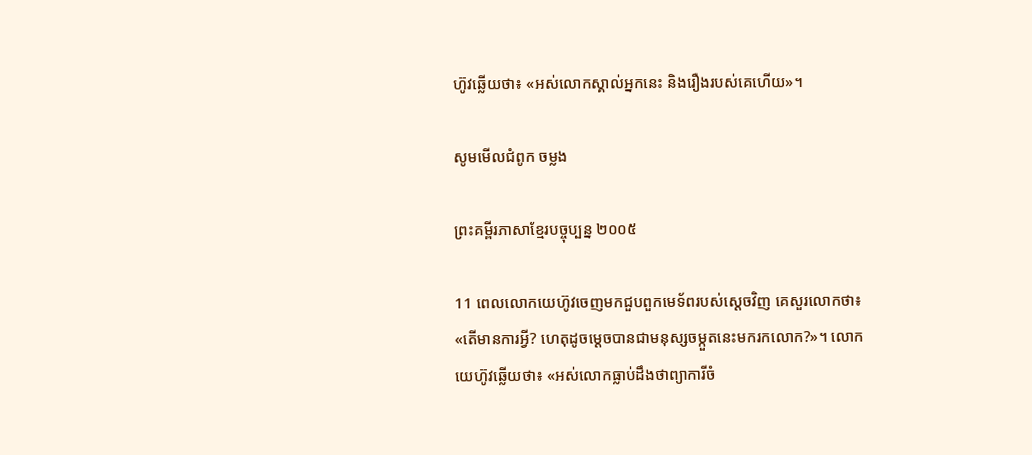ហ៊ូវឆ្លើយថា៖ «អស់លោកស្គាល់អ្នកនេះ និងរឿងរបស់គេហើយ»។

សូមមើលជំពូក ចម្លង

ព្រះគម្ពីរភាសាខ្មែរបច្ចុប្បន្ន ២០០៥

11 ពេលលោកយេហ៊ូវចេញមកជួបពួកមេ‌ទ័ពរបស់ស្ដេចវិញ គេសួរលោកថា៖ «តើមានការអ្វី? ហេតុដូចម្ដេចបានជាមនុស្សចម្កួតនេះមករកលោក?»។ លោកយេហ៊ូវឆ្លើយថា៖ «អស់លោកធ្លាប់ដឹងថាព្យាការីចំ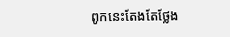ពូកនេះតែងតែថ្លែង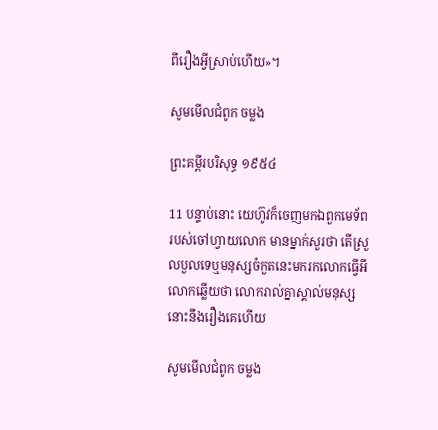ពីរឿងអ្វីស្រាប់ហើយ»។

សូមមើលជំពូក ចម្លង

ព្រះគម្ពីរបរិសុទ្ធ ១៩៥៤

11 បន្ទាប់នោះ យេហ៊ូវក៏ចេញមកឯពួកមេ‌ទ័ពរបស់ចៅហ្វាយលោក មានម្នាក់សួរថា តើស្រួល‌បួលទេឬមនុស្សចំកួតនេះមករកលោកធ្វើអី លោកឆ្លើយថា លោករាល់គ្នាស្គាល់មនុស្សនោះនឹងរឿងគេហើយ

សូមមើលជំពូក ចម្លង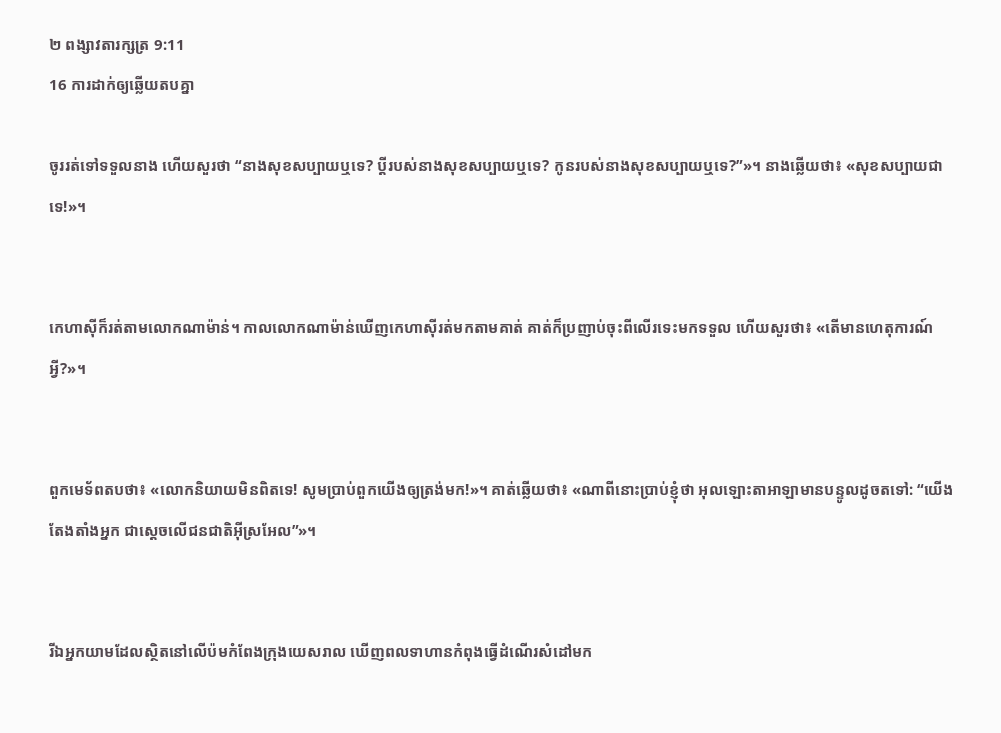២ ពង្សាវ‌តារ‌ក្សត្រ 9:11
16 ការដាក់ឲ្យឆ្លើយតបគ្នា

ចូររត់ទៅទទួលនាង ហើយសួរថា “នាងសុខសប្បាយឬទេ? ប្ដីរបស់នាងសុខសប្បាយឬទេ? កូនរបស់នាងសុខសប្បាយឬទេ?”»។ នាងឆ្លើយថា៖ «សុខសប្បាយជាទេ!»។


កេហា‌ស៊ីក៏រត់តាមលោកណាម៉ាន់។ កាលលោកណាម៉ាន់ឃើញកេហា‌ស៊ីរត់មកតាមគាត់ គាត់ក៏ប្រញាប់ចុះពីលើរទេះមកទទួល ហើយសួរថា៖ «តើមានហេតុ‌ការណ៍អ្វី?»។


ពួកមេ‌ទ័ពតបថា៖ «លោកនិយាយមិនពិតទេ! សូមប្រាប់ពួកយើងឲ្យត្រង់មក!»។ គាត់ឆ្លើយថា៖ «ណាពីនោះប្រាប់ខ្ញុំថា អុលឡោះ‌តាអាឡាមានបន្ទូលដូចតទៅ: “យើងតែង‌តាំងអ្នក ជាស្តេចលើជន‌ជាតិអ៊ីស្រ‌អែល”»។


រីឯអ្នកយាមដែលស្ថិតនៅលើប៉មកំពែងក្រុងយេស‌រាល ឃើញពលទាហានកំពុងធ្វើដំណើរសំដៅមក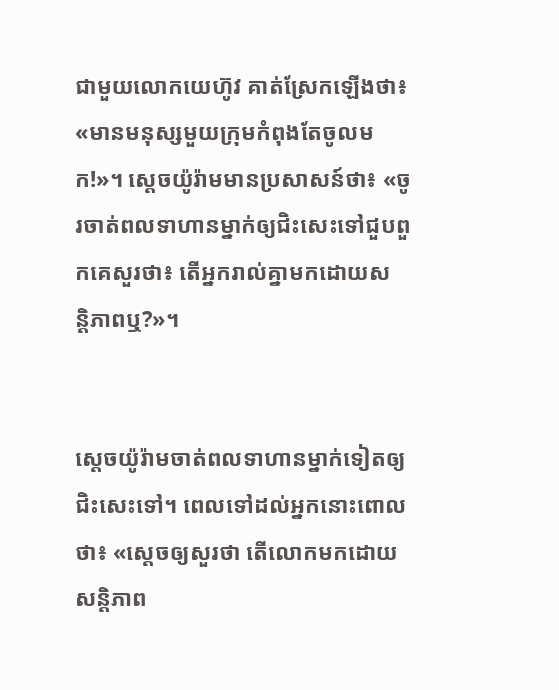ជាមួយលោកយេហ៊ូវ គាត់ស្រែកឡើងថា៖ «មានមនុស្សមួយក្រុមកំពុងតែចូលមក!»។ ស្តេចយ៉ូរ៉ាមមានប្រសាសន៍ថា៖ «ចូរចាត់ពលទាហានម្នាក់ឲ្យជិះសេះទៅជួបពួកគេសួរថា៖ តើអ្នករាល់គ្នាមកដោយសន្តិ‌ភាពឬ?»។


ស្តេចយ៉ូរ៉ាមចាត់ពលទាហានម្នាក់ទៀតឲ្យជិះសេះទៅ។ ពេលទៅដល់អ្នកនោះពោលថា៖ «ស្តេចឲ្យសួរថា តើលោកមកដោយសន្តិ‌ភាព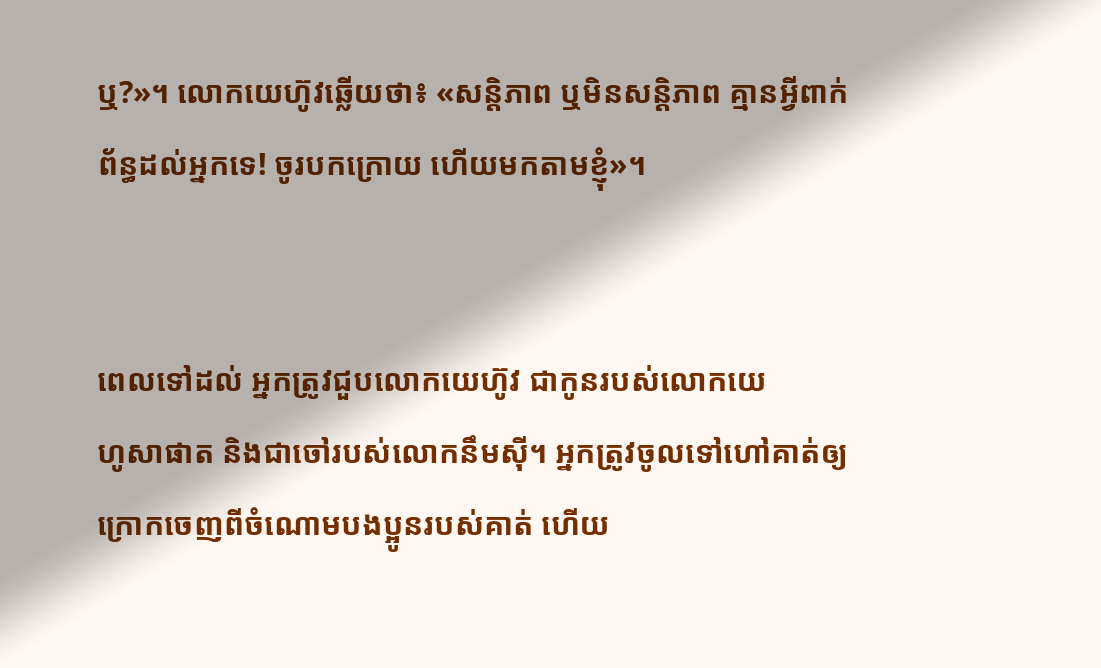ឬ?»។ លោកយេហ៊ូវឆ្លើយថា៖ «សន្តិ‌ភាព ឬមិនសន្តិ‌ភាព គ្មានអ្វីពាក់ព័ន្ធដល់អ្នកទេ! ចូរបកក្រោយ ហើយមកតាមខ្ញុំ»។


ពេលទៅដល់ អ្នកត្រូវជួបលោកយេហ៊ូវ ជាកូនរបស់លោកយេហូ‌សា‌ផាត និងជាចៅរបស់លោកនឹមស៊ី។ អ្នកត្រូវចូលទៅហៅគាត់ឲ្យក្រោកចេញពីចំណោមបងប្អូនរបស់គាត់ ហើយ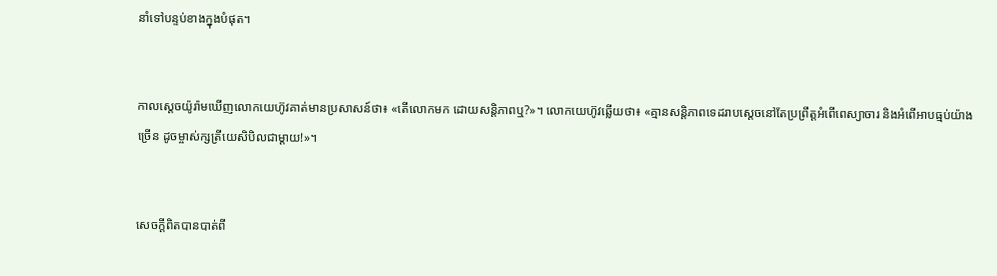នាំទៅបន្ទប់ខាងក្នុងបំផុត។


កាលស្តេចយ៉ូរ៉ាមឃើញលោកយេហ៊ូវគាត់មានប្រសាសន៍ថា៖ «តើលោកមក ដោយសន្តិ‌ភាពឬ?»។ លោកយេហ៊ូវឆ្លើយថា៖ «គ្មានសន្តិ‌ភាពទេដរាបស្តេចនៅតែប្រព្រឹត្តអំពើពេស្យា‌ចារ និងអំពើអាបធ្មប់យ៉ាងច្រើន ដូចម្ចាស់ក្សត្រីយេសិ‌បិលជាម្តាយ!»។


សេចក្ដីពិតបានបាត់ពី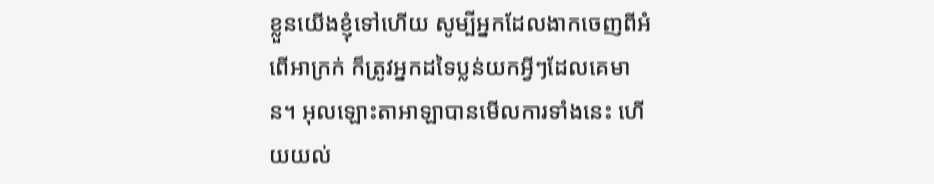ខ្លួនយើងខ្ញុំទៅហើយ សូម្បីអ្នកដែលងាកចេញពីអំពើអាក្រក់ ក៏ត្រូវអ្នកដទៃប្លន់យកអ្វីៗដែលគេមាន។ អុលឡោះ‌តាអាឡាបានមើលការទាំងនេះ ហើយយល់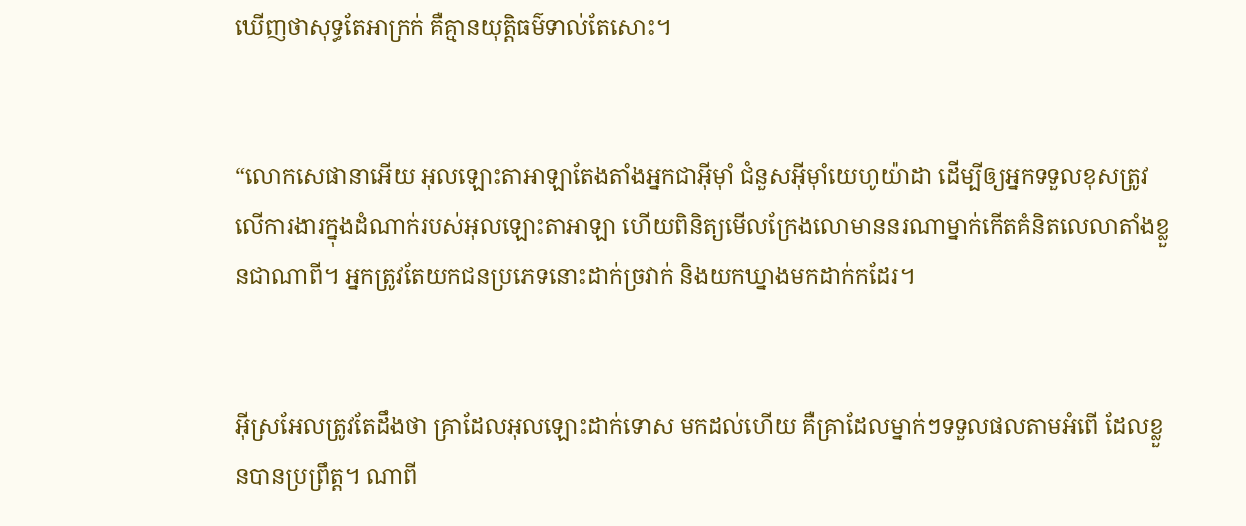ឃើញថាសុទ្ធតែអាក្រក់ គឺគ្មានយុត្តិធម៌ទាល់តែសោះ។


“លោកសេផា‌នាអើយ អុលឡោះ‌តាអាឡាតែង‌តាំងអ្នកជាអ៊ីមុាំ ជំនួសអ៊ីមុាំយេហូ‌យ៉ាដា ដើម្បីឲ្យអ្នកទទួលខុសត្រូវលើការ‌ងារក្នុងដំណាក់របស់អុលឡោះ‌តាអាឡា ហើយពិនិត្យមើលក្រែងលោមាននរណាម្នាក់កើតគំនិតលេលាតាំងខ្លួនជាណាពី។ អ្នកត្រូវតែយកជនប្រភេទនោះដាក់ច្រវាក់ និងយកឃ្នាងមកដាក់កដែរ។


អ៊ីស្រ‌អែលត្រូវតែដឹងថា គ្រាដែលអុលឡោះដាក់ទោស មកដល់ហើយ គឺគ្រាដែលម្នាក់ៗទទួលផលតាមអំពើ ដែលខ្លួនបានប្រព្រឹត្ត។ ណាពី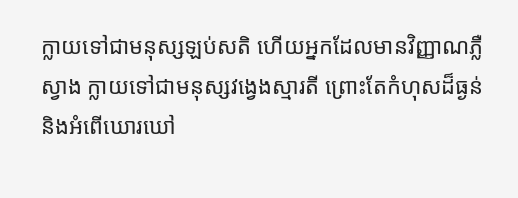ក្លាយទៅជាមនុស្សឡប់‌សតិ ហើយអ្នកដែលមានវិញ្ញាណភ្លឺស្វាង ក្លាយទៅជាមនុស្សវង្វេងស្មារតី ព្រោះតែកំហុសដ៏ធ្ងន់ និងអំពើឃោរ‌ឃៅ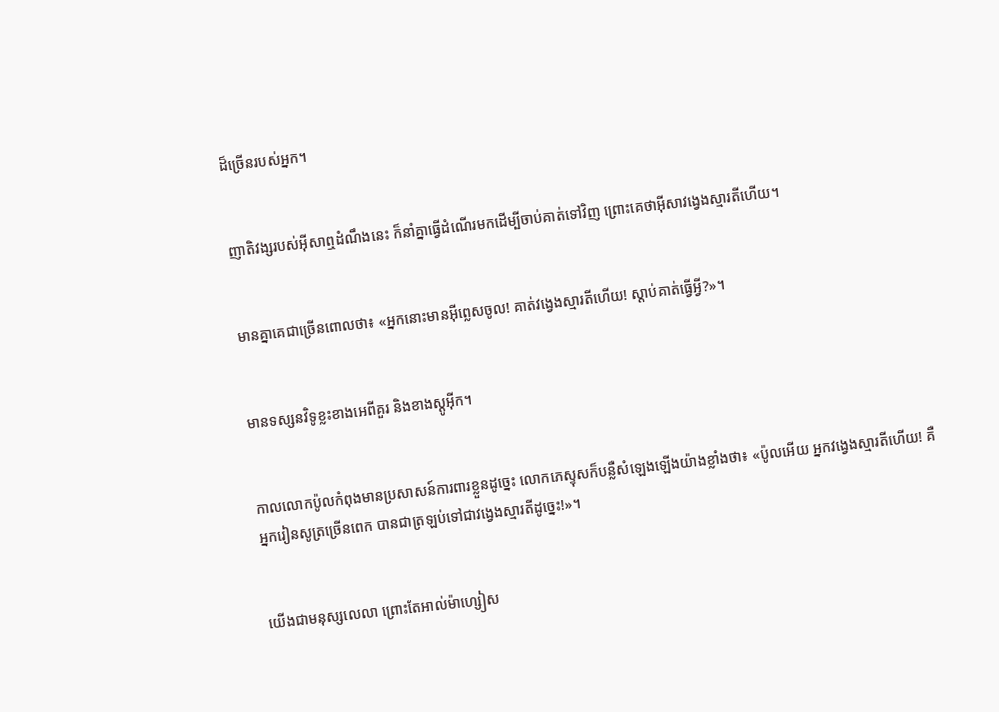ដ៏ច្រើនរបស់អ្នក។


ញាតិ‌វង្សរបស់អ៊ីសាឮដំណឹងនេះ ក៏នាំគ្នាធ្វើដំណើរមកដើម្បីចាប់គាត់ទៅវិញ ព្រោះគេថាអ៊ីសាវង្វេងស្មារតីហើយ។


មានគ្នាគេជាច្រើនពោលថា៖ «អ្នកនោះមានអ៊ីព្លេសចូល! គាត់វង្វេងស្មារតីហើយ! ស្ដាប់គាត់ធ្វើអ្វី?»។


មានទស្សន‌វិទូខ្លះខាងអេពី‌គួរ និងខាងស្ដូអ៊ីក។


កាលលោកប៉ូលកំពុងមានប្រសាសន៍ការ‌ពារខ្លួនដូច្នេះ លោកភេស្ទុសក៏បន្លឺសំឡេងឡើងយ៉ាងខ្លាំងថា៖ «ប៉ូលអើយ អ្នកវង្វេងស្មារតីហើយ! គឺអ្នករៀនសូត្រច្រើនពេក បានជាត្រឡប់ទៅជាវង្វេងស្មារតីដូច្នេះ!»។


យើងជាមនុស្សលេលា ព្រោះតែអាល់ម៉ា‌ហ្សៀស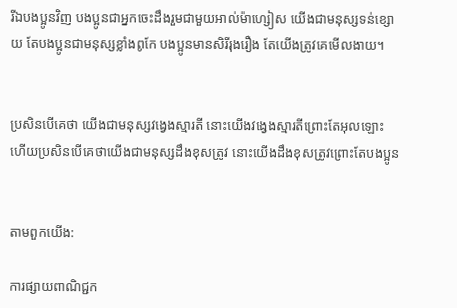រីឯបងប្អូនវិញ បងប្អូនជាអ្នកចេះដឹងរួមជាមួយអាល់ម៉ា‌ហ្សៀស យើងជាមនុស្សទន់ខ្សោយ តែបងប្អូនជាមនុស្សខ្លាំងពូកែ បងប្អូនមានសិរី‌រុង‌រឿង តែយើងត្រូវគេមើល‌ងាយ។


ប្រសិនបើគេថា យើងជាមនុស្សវង្វេងស្មារតី នោះយើងវង្វេងស្មារតីព្រោះតែអុលឡោះ ហើយប្រសិនបើគេថាយើងជាមនុស្សដឹងខុសត្រូវ នោះយើងដឹងខុសត្រូវព្រោះតែបងប្អូន


តាមពួកយើង:

ការផ្សាយពាណិជ្ជក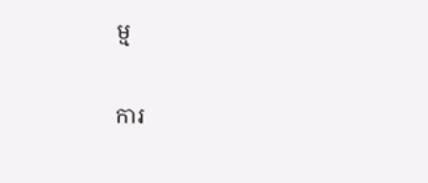ម្ម


ការ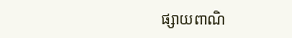ផ្សាយពាណិ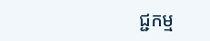ជ្ជកម្ម